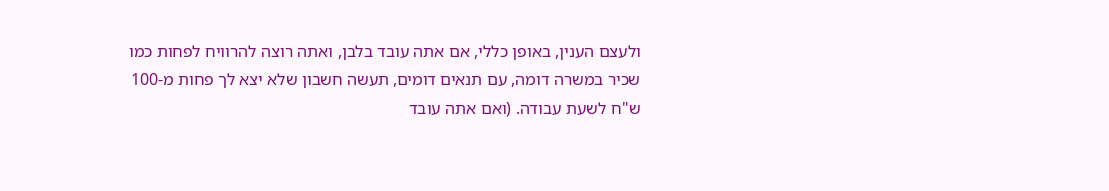ולעצם הענין, באופן כללי, אם אתה עובד בלבן, ואתה רוצה להרוויח לפחות כמו שכיר במשרה דומה, עם תנאים דומים, תעשה חשבון שלא יצא לך פחות מ-100 ש"ח לשעת עבודה. (ואם אתה עובד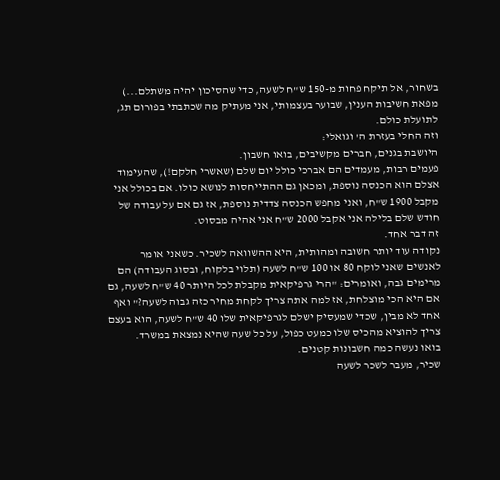בשחור, אל תיקח פחות מ-150 ש"ח לשעה, כדי שהסיכון יהיה משתלם...)
מפאת חשיבות הענין, שבוער בעצמותי, אני מעתיק מה שכתבתי בפורום תג, לתועלת כולם.
וזה החלי בעזרת ה' וגואלי:
היושבת בגנים, חברים מקשיבים, בואו חשבון.
פעמים רבות, מעמדים הם אברכי כולל יום שלם (שאשרי חלקם!), שהעימוד אצלם הוא הכנסה נוספת, ומכאן גם ההתייחסות לנושא כולו. אם בכולל אני מקבל 1900 ש"ח, ואני מחפש הכנסה צדדית נוספת, אז גם אם על עבודה של חודש שלם בלילה אני אקבל 2000 ש"ח אני אהיה מבסוט.
זה דבר אחד.
נקודה עוד יותר חשובה ומהותית, היא ההשוואה לשכיר. כשאני אומר לאנשים שאני לוקח 80 או 100 ש"ח לשעה (תלוי בלקוח, ובסוג העבודה) הם מרימים גבה, ואומרים: "הרי גרפיקאית מקבלת לכל היותר 40 ש"ח לשעה, גם אם היא הכי מוצלחת, אז למה אתה צריך לקחת מחיר כזה גבוה לשעה?" ואף אחד לא מבין, שכדי שמעסיק ישלם לגרפיקאית שלו 40 ש"ח לשעה, הוא בעצם צריך להוציא מהכיס שלו כמעט כפול, על כל שעה שהיא נמצאת במשרד.
בואו נעשה כמה חשבונות קטנים.
שכיר, מעבר לשכר לשעה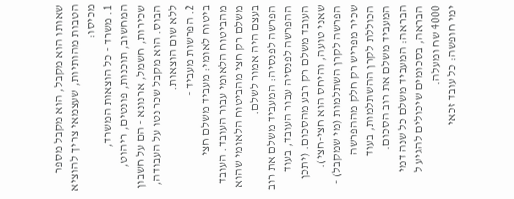שאותו הוא מקבל, הוא מקבל מספר הטבות מהותיות, שעצמאי צריך להוציא מכיסו:
1. משרד - כל הוצאות המשרד, המחשוב, תוכנות, פונטים, ריהוט, שכירות, חשמל, ארנונא - הם על חשבון הבוס. הוא מקבל שכר נטו על העבודה, ללא שום הוצאות.
2. הפרשות מעביד -
ביטוח לאומי: מעביד משלם חצי מהביטוח הלאומי עבור העובד. העובד משלם רק חצי מהביטוח הלאומי שהוא בעצם היה אמור לשלם.
הפרשה לפנסיה: המעביד משלם את רוב ההפרשה לפנסיה עבור העובד, בעוד העובד משלם רק רבע מהסכום. (יתכן שאני טועה, והיחס הוא חצי-חצי).
הפרשה לקרן השתלמות (מי שמקבל) - שכיר מפריש רק חלק מההפרשה הכוללת לקרן ההשתלמות, בעוד המעביד משלם את רוב הסכום.
הבראה: המעביד משלם כל שנה דמי הבראה, בסכומים שיכולים להגיע ל 4000 שח ומעלה.
ימי חופשה: כל עובד זכאי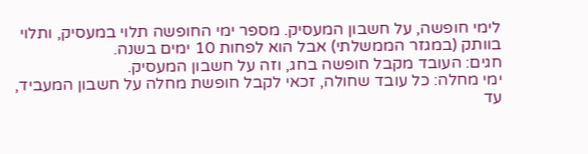לימי חופשה, על חשבון המעסיק. מספר ימי החופשה תלוי במעסיק, ותלוי בוותק (במגזר הממשלתי) אבל הוא לפחות 10 ימים בשנה.
חגים: העובד מקבל חופשה בחג, וזה על חשבון המעסיק.
ימי מחלה: כל עובד שחולה, זכאי לקבל חופשת מחלה על חשבון המעביד, עד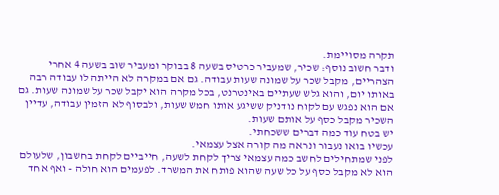תקרה מסויימת.
ודבר חשוב נוסף: שכיר, שמעביר כרטיס בשעה 8 בבוקר ומעביר שוב בשעה 4 אחרי הצהריים, מקבל שכר על שמונה שעות עבודה. גם אם במקרה לא הייתה לו עבודה רבה באותו יום, והוא גלש שעתיים באינטרנט, בכל מקרה הוא יקבל שכר על שמונה שעות. גם אם הוא נפגש עם לקוח נודניק ששיגע אותו חמש שעות, ולבסוף לא הזמין עבודה, עדיין השכיר מקבל כסף על אותם שעות.
יש בטח עוד כמה דברים ששכחתי.
עכשיו בואו נעבור ונראה מה קורה אצל עצמאי.
לפני שמתחילים לחשב כמה עצמאי צריך לקחת לשעה, חייביים לקחת בחשבון, שלעולם הוא לא מקבל כסף על כל שעה שהוא פותח את המשרד. לפעמים הוא חולה - ואף אחד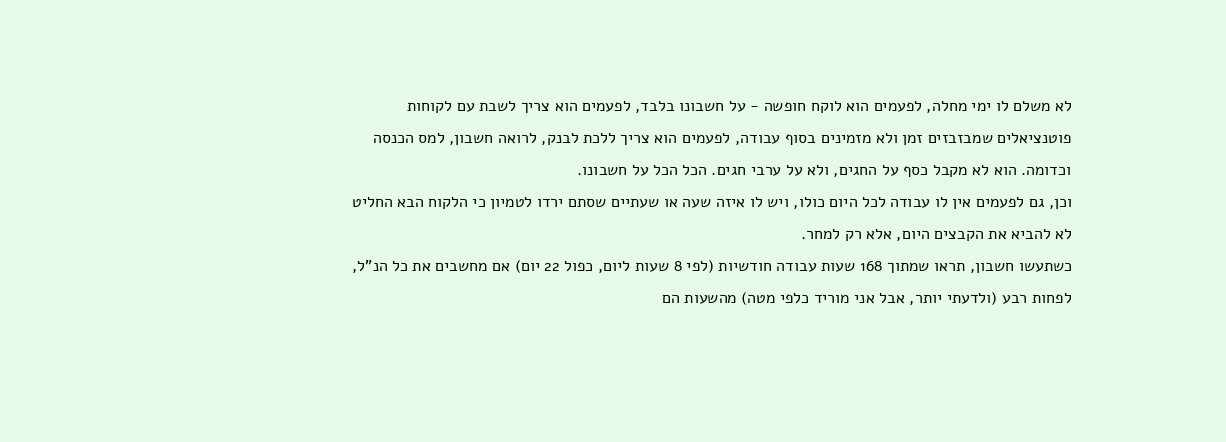לא משלם לו ימי מחלה, לפעמים הוא לוקח חופשה - על חשבונו בלבד, לפעמים הוא צריך לשבת עם לקוחות פוטנציאלים שמבזבזים זמן ולא מזמינים בסוף עבודה, לפעמים הוא צריך ללכת לבנק, לרואה חשבון, למס הכנסה וכדומה. הוא לא מקבל כסף על החגים, ולא על ערבי חגים. הכל הכל על חשבונו.
וכן, גם לפעמים אין לו עבודה לכל היום כולו, ויש לו איזה שעה או שעתיים שסתם ירדו לטמיון כי הלקוח הבא החליט לא להביא את הקבצים היום, אלא רק למחר.
כשתעשו חשבון, תראו שמתוך 168 שעות עבודה חודשיות (לפי 8 שעות ליום, כפול 22 יום) אם מחשבים את כל הנ"ל, לפחות רבע (ולדעתי יותר, אבל אני מוריד כלפי מטה) מהשעות הם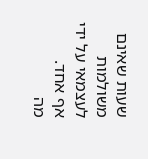שעות שאינם משולמות לעצמאי על ידי אף אחד.
מה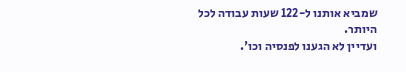שמביא אותנו ל-122 שעות עבודה לכל היותר.
ועדיין לא הגענו לפנסיה וכו'.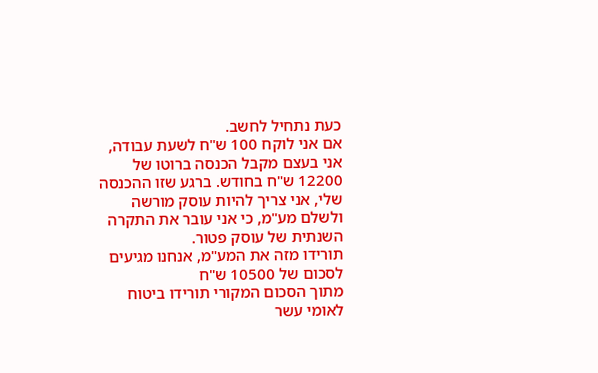כעת נתחיל לחשב.
אם אני לוקח 100 ש"ח לשעת עבודה, אני בעצם מקבל הכנסה ברוטו של 12200 ש"ח בחודש. ברגע שזו ההכנסה שלי, אני צריך להיות עוסק מורשה ולשלם מע"מ, כי אני עובר את התקרה השנתית של עוסק פטור.
תורידו מזה את המע"מ, אנחנו מגיעים לסכום של 10500 ש"ח
מתוך הסכום המקורי תורידו ביטוח לאומי עשר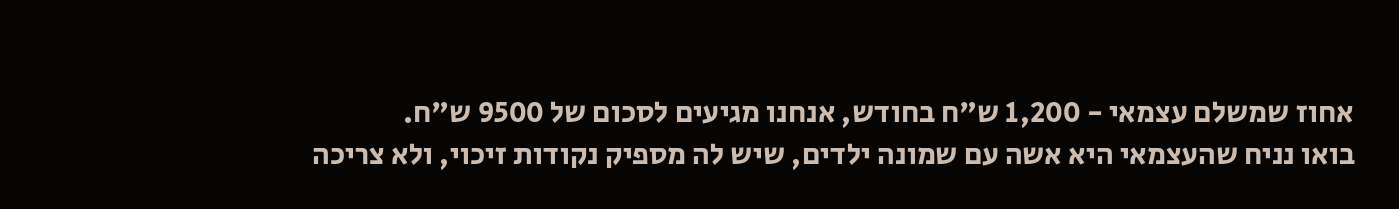אחוז שמשלם עצמאי - 1,200 ש"ח בחודש, אנחנו מגיעים לסכום של 9500 ש"ח.
בואו נניח שהעצמאי היא אשה עם שמונה ילדים, שיש לה מספיק נקודות זיכוי, ולא צריכה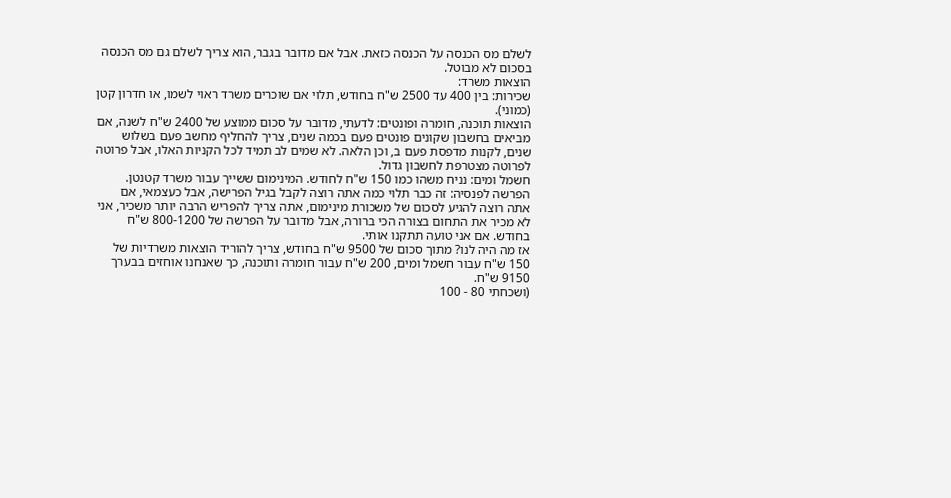לשלם מס הכנסה על הכנסה כזאת. אבל אם מדובר בגבר, הוא צריך לשלם גם מס הכנסה בסכום לא מבוטל.
הוצאות משרד:
שכירות: בין 400 עד 2500 ש"ח בחודש, תלוי אם שוכרים משרד ראוי לשמו, או חדרון קטן (כמוני).
הוצאות תוכנה, חומרה ופונטים: לדעתי, מדובר על סכום ממוצע של 2400 ש"ח לשנה, אם מביאים בחשבון שקונים פונטים פעם בכמה שנים, צריך להחליף מחשב פעם בשלוש שנים, לקנות מדפסת פעם ב, וכן הלאה. לא שמים לב תמיד לכל הקניות האלו, אבל פרוטה לפרוטה מצטרפת לחשבון גדול.
חשמל ומים: נניח משהו כמו 150 ש"ח לחודש. המינימום ששייך עבור משרד קטנטן.
הפרשה לפנסיה: זה כבר תלוי כמה אתה רוצה לקבל בגיל הפרישה, אבל כעצמאי, אם אתה רוצה להגיע לסכום של משכורת מינימום, אתה צריך להפריש הרבה יותר משכיר, אני לא מכיר את התחום בצורה הכי ברורה, אבל מדובר על הפרשה של 800-1200 ש"ח בחודש. אם אני טועה תתקנו אותי.
אז מה היה לנו? מתוך סכום של 9500 ש"ח בחודש, צריך להוריד הוצאות משרדיות של 150 ש"ח עבור חשמל ומים, 200 ש"ח עבור חומרה ותוכנה, כך שאנחנו אוחזים בבערך 9150 ש"ח.
(ושכחתי 80 - 100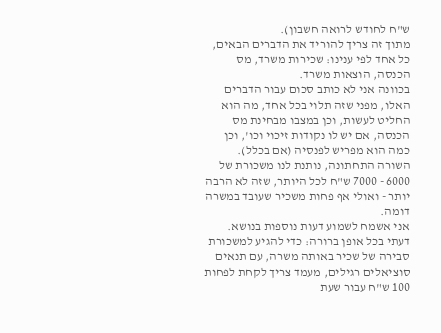ש"ח לחודש לרואה חשבון).
מתוך זה צריך להוריד את הדברים הבאים, כל אחד לפי ענינו: שכירות משרד, מס הכנסה, הוצאות משרד.
בכוונה אני לא כותב סכום עבור הדברים האלו, מפני שזה תלוי בכל אחד, מה הוא החליט לעשות, וכן במצבו מבחינת מס הכנסה, אם יש לו נקודות זיכוי וכו', וכן כמה הוא מפריש לפנסיה (אם בכלל).
השורה התחתונה, נותנת לנו משכורת של 6000 - 7000 ש"ח לכל היותר, שזה לא הרבה יותר - ואולי אף פחות משכיר שעובד במשרה דומה.
אני אשמח לשמוע דעות נוספות בנושא.
דעתי בכל אופן ברורה: כדי להגיע למשכורת סבירה של שכיר באותה משרה, עם תנאים סוציאלים רגילים, מעמד צריך לקחת לפחות 100 ש"ח עבור שעת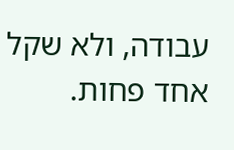עבודה, ולא שקל אחד פחות.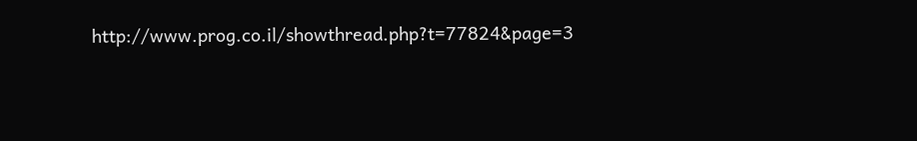http://www.prog.co.il/showthread.php?t=77824&page=3